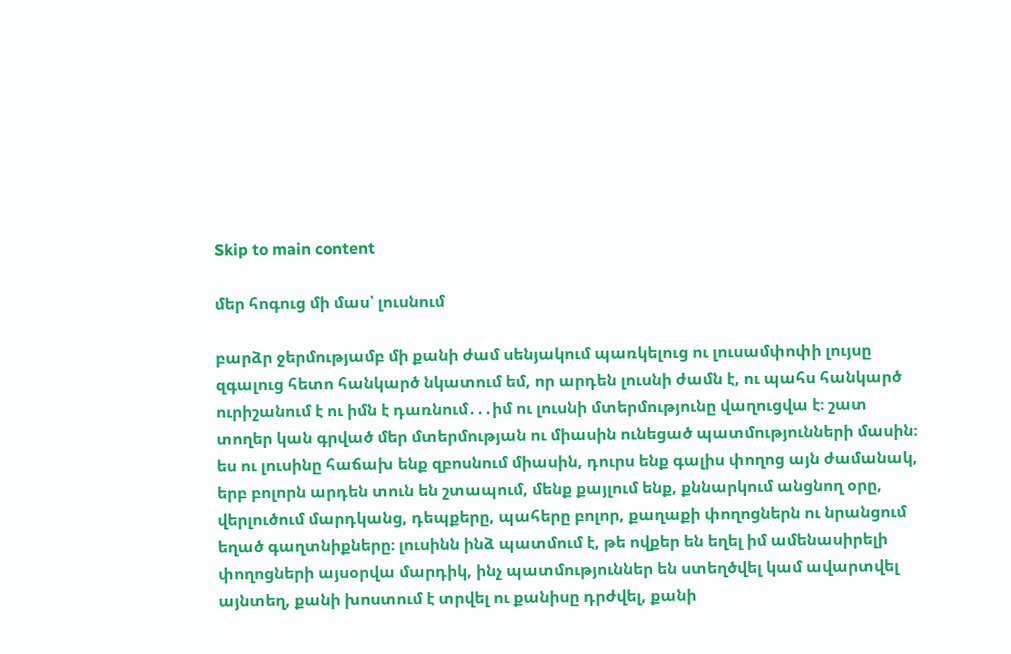Skip to main content

մեր հոգուց մի մաս՝ լուսնում

բարձր ջերմությամբ մի քանի ժամ սենյակում պառկելուց ու լուսամփոփի լույսը զգալուց հետո հանկարծ նկատում եմ, որ արդեն լուսնի ժամն է, ու պահս հանկարծ ուրիշանում է ու իմն է դառնում․․․իմ ու լուսնի մտերմությունը վաղուցվա է։ շատ տողեր կան գրված մեր մտերմության ու միասին ունեցած պատմությունների մասին։ ես ու լուսինը հաճախ ենք զբոսնում միասին, դուրս ենք գալիս փողոց այն ժամանակ, երբ բոլորն արդեն տուն են շտապում, մենք քայլում ենք, քննարկում անցնող օրը, վերլուծում մարդկանց, դեպքերը, պահերը բոլոր, քաղաքի փողոցներն ու նրանցում եղած գաղտնիքները։ լուսինն ինձ պատմում է, թե ովքեր են եղել իմ ամենասիրելի փողոցների այսօրվա մարդիկ, ինչ պատմություններ են ստեղծվել կամ ավարտվել այնտեղ, քանի խոստում է տրվել ու քանիսը դրժվել, քանի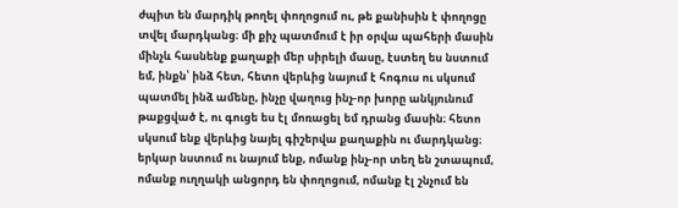ժպիտ են մարդիկ թողել փողոցում ու, թե քանիսին է փողոցը տվել մարդկանց։ մի քիչ պատմում է իր օրվա պահերի մասին մինչև հասնենք քաղաքի մեր սիրելի մասը, էստեղ ես նստում եմ, ինքն՝ ինձ հետ, հետո վերևից նայում է հոգուս ու սկսում պատմել ինձ ամենը, ինչը վաղուց ինչ-որ խորը անկյունում թաքցված է, ու գուցե ես էլ մոռացել եմ դրանց մասին։ հետո սկսում ենք վերևից նայել գիշերվա քաղաքին ու մարդկանց։ երկար նստում ու նայում ենք, ոմանք ինչ-որ տեղ են շտապում, ոմանք ուղղակի անցորդ են փողոցում, ոմանք էլ շնչում են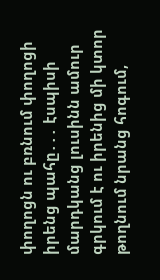փողոցն ու բռնում փողոցի իրենց պահը․․․ էսպիսի մարդկանց լուսինն ամուր գրկում է ու իրենից մի կտոր թողնում նրանց հոգում,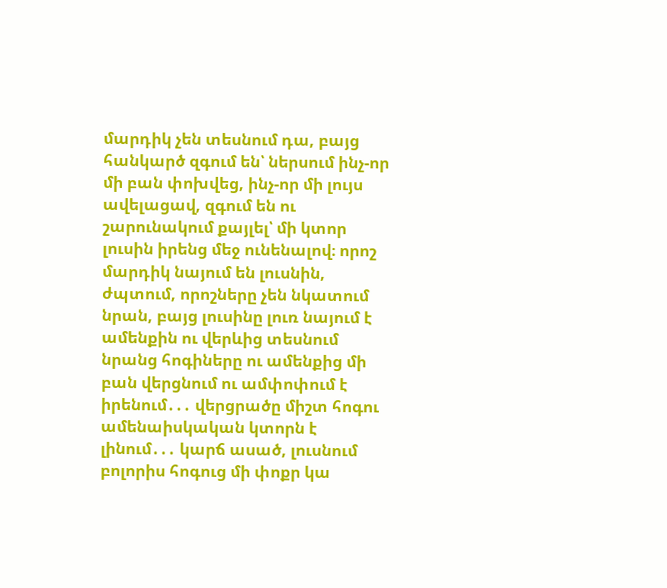մարդիկ չեն տեսնում դա, բայց հանկարծ զգում են՝ ներսում ինչ-որ մի բան փոխվեց, ինչ-որ մի լույս ավելացավ, զգում են ու շարունակում քայլել՝ մի կտոր լուսին իրենց մեջ ունենալով։ որոշ մարդիկ նայում են լուսնին, ժպտում, որոշները չեն նկատում նրան, բայց լուսինը լուռ նայում է ամենքին ու վերևից տեսնում նրանց հոգիները ու ամենքից մի բան վերցնում ու ամփոփում է իրենում․․․ վերցրածը միշտ հոգու ամենաիսկական կտորն է լինում․․․ կարճ ասած, լուսնում բոլորիս հոգուց մի փոքր կա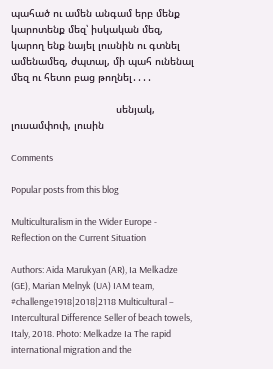պահած ու ամեն անգամ երբ մենք կարոտենք մեզ՝ իսկական մեզ, կարող ենք նայել լուսնին ու գտնել ամենամեզ, ժպտալ, մի պահ ունենալ մեզ ու հետո բաց թողնել․․․․

                                   սենյակ, լուսամփոփ, լուսին

Comments

Popular posts from this blog

Multiculturalism in the Wider Europe - Reflection on the Current Situation

Authors: Aida Marukyan (AR), Ia Melkadze (GE), Marian Melnyk (UA) IAM team, #challenge1918|2018|2118 Multicultural – Intercultural Difference Seller of beach towels, Italy, 2018. Photo: Melkadze Ia The rapid international migration and the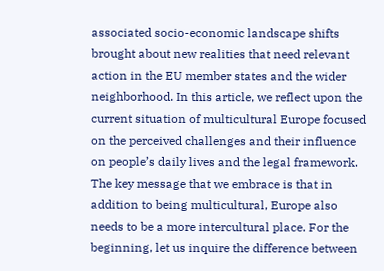associated socio-economic landscape shifts brought about new realities that need relevant action in the EU member states and the wider neighborhood. In this article, we reflect upon the current situation of multicultural Europe focused on the perceived challenges and their influence on people’s daily lives and the legal framework. The key message that we embrace is that in addition to being multicultural, Europe also needs to be a more intercultural place. For the beginning, let us inquire the difference between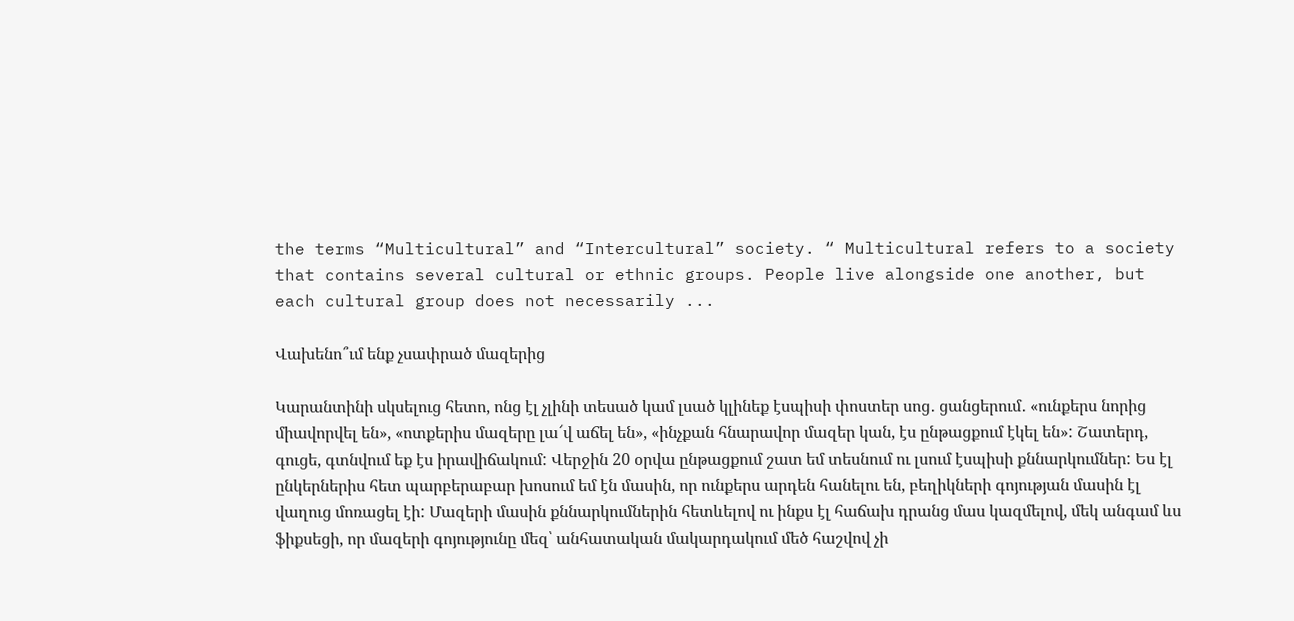the terms “Multicultural” and “Intercultural” society. “ Multicultural refers to a society that contains several cultural or ethnic groups. People live alongside one another, but each cultural group does not necessarily ...

Վախենո՞ւմ ենք չսափրած մազերից

Կարանտինի սկսելուց հետո, ոնց էլ չլինի տեսած կամ լսած կլինեք էսպիսի փոստեր սոց․ ցանցերում․ «ունքերս նորից միավորվել են», «ոտքերիս մազերը լա՜վ աճել են», «ինչքան հնարավոր մազեր կան, էս ընթացքում էկել են»: Շատերդ, գուցե, գտնվում եք էս իրավիճակում: Վերջին 20 օրվա ընթացքում շատ եմ տեսնում ու լսում էսպիսի քննարկումներ: Ես էլ ընկերներիս հետ պարբերաբար խոսում եմ էն մասին, որ ունքերս արդեն հանելու են, բեղիկների գոյության մասին էլ վաղուց մոռացել էի: Մազերի մասին քննարկումներին հետևելով ու ինքս էլ հաճախ դրանց մաս կազմելով, մեկ անգամ ևս ֆիքսեցի, որ մազերի գոյությունը մեզ՝ անհատական մակարդակում մեծ հաշվով չի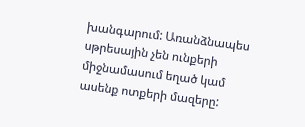խանգարում: Առանձնապես սթրեսային չեն ունքերի միջնամասում եղած կամ ասենք ոտքերի մազերը: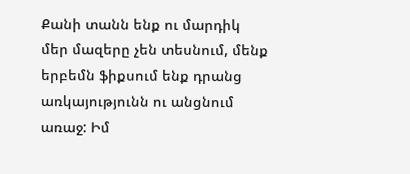Քանի տանն ենք ու մարդիկ մեր մազերը չեն տեսնում, մենք երբեմն ֆիքսում ենք դրանց առկայությունն ու անցնում առաջ: Իմ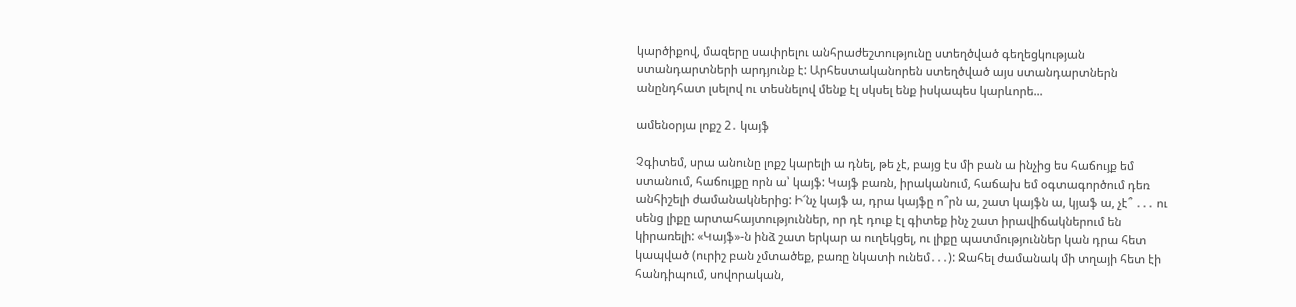կարծիքով, մազերը սափրելու անհրաժեշտությունը ստեղծված գեղեցկության ստանդարտների արդյունք է: Արհեստականորեն ստեղծված այս ստանդարտներն անընդհատ լսելով ու տեսնելով մենք էլ սկսել ենք իսկապես կարևորե...

ամենօրյա լոքշ 2․ կայֆ

Չգիտեմ, սրա անունը լոքշ կարելի ա դնել, թե չէ, բայց էս մի բան ա ինչից ես հաճույք եմ ստանում, հաճույքը որն ա՝ կայֆ: Կայֆ բառն, իրականում, հաճախ եմ օգտագործում դեռ անհիշելի ժամանակներից: Ի՜նչ կայֆ ա, դրա կայֆը ո՞րն ա, շատ կայֆն ա, կյաֆ ա, չէ՞ ․․․ ու սենց լիքը արտահայտություններ, որ դէ դուք էլ գիտեք ինչ շատ իրավիճակներում են կիրառելի: «Կայֆ»-ն ինձ շատ երկար ա ուղեկցել, ու լիքը պատմություններ կան դրա հետ կապված (ուրիշ բան չմտածեք, բառը նկատի ունեմ․․․): Ջահել ժամանակ մի տղայի հետ էի հանդիպում, սովորական,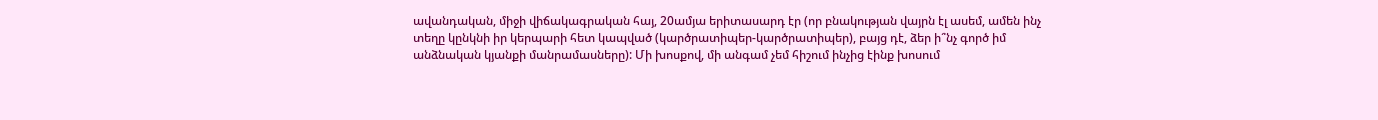ավանդական, միջի վիճակագրական հայ, 20ամյա երիտասարդ էր (որ բնակության վայրն էլ ասեմ, ամեն ինչ տեղը կընկնի իր կերպարի հետ կապված (կարծրատիպեր-կարծրատիպեր), բայց դէ, ձեր ի՞նչ գործ իմ անձնական կյանքի մանրամասները): Մի խոսքով, մի անգամ չեմ հիշում ինչից էինք խոսում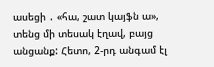ասեցի ․ «հա, շատ կայֆն ա», տենց մի տեսակ էղավ, բայց անցանք: Հետո, 2-րդ անգամ էլ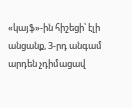«կայֆ»-ին հիշեցի՝ էլի անցանք, 3-րդ անգամ արդեն չդիմացավ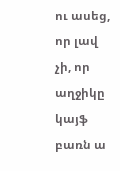ու ասեց, որ լավ չի, որ աղջիկը կայֆ բառն ա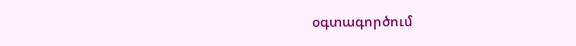օգտագործում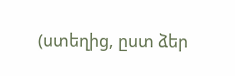(ստեղից, ըստ ձեր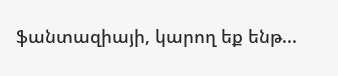ֆանտազիայի, կարող եք ենթ...